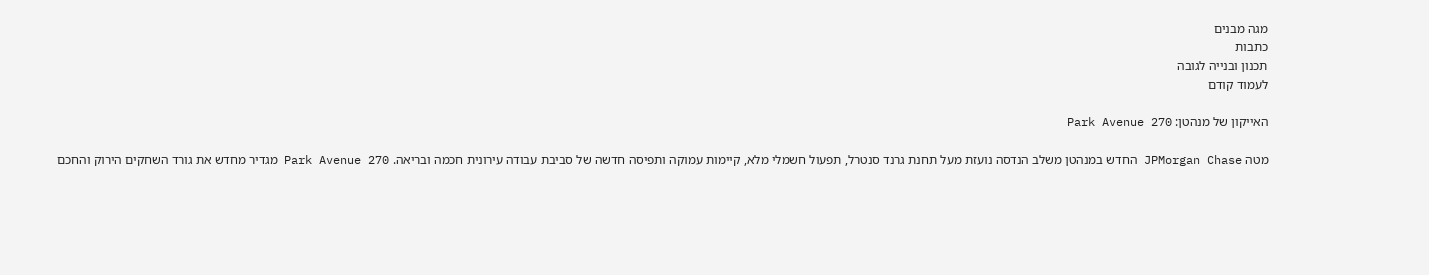מגה מבנים
כתבות
תכנון ובנייה לגובה
לעמוד קודם

האייקון של מנהטן: Park Avenue 270

מטה JPMorgan Chase החדש במנהטן משלב הנדסה נועזת מעל תחנת גרנד סנטרל, תפעול חשמלי מלא, קיימות עמוקה ותפיסה חדשה של סביבת עבודה עירונית חכמה ובריאה. Park Avenue 270 מגדיר מחדש את גורד השחקים הירוק והחכם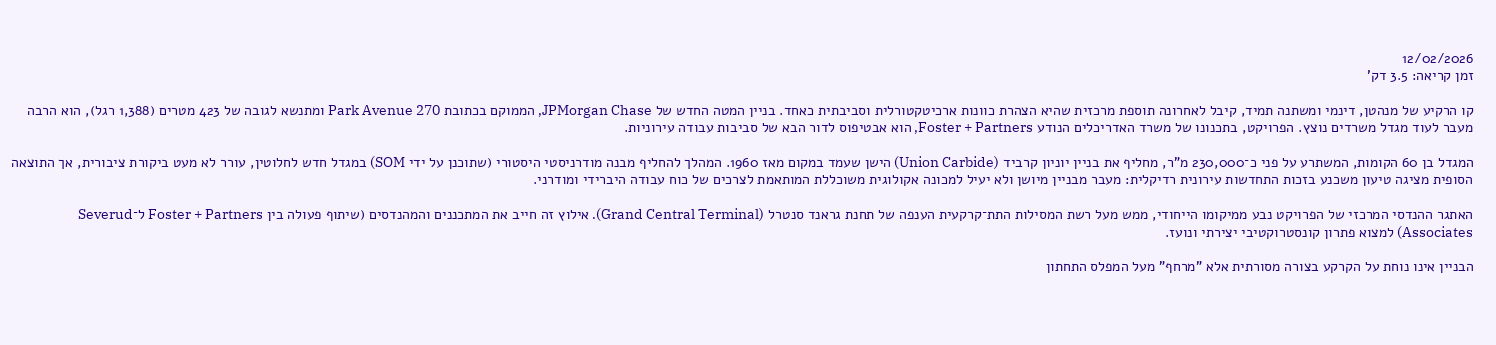12/02/2026
זמן קריאה: 3.5 דק'

קו הרקיע של מנהטן, דינמי ומשתנה תמיד, קיבל לאחרונה תוספת מרכזית שהיא הצהרת כוונות ארכיטקטורלית וסביבתית כאחד. בניין המטה החדש של JPMorgan Chase, הממוקם בכתובת Park Avenue 270 ומתנשא לגובה של 423 מטרים (1,388 רגל), הוא הרבה מעבר לעוד מגדל משרדים נוצץ. הפרויקט, בתכנונו של משרד האדריכלים הנודע Foster + Partners, הוא אבטיפוס לדור הבא של סביבות עבודה עירוניות.

המגדל בן 60 הקומות, המשתרע על פני כ־230,000 מ"ר, מחליף את בניין יוניון קרביד (Union Carbide) הישן שעמד במקום מאז 1960. המהלך להחליף מבנה מודרניסטי היסטורי (שתוכנן על ידי SOM) במגדל חדש לחלוטין, עורר לא מעט ביקורת ציבורית, אך התוצאה הסופית מציגה טיעון משכנע בזכות התחדשות עירונית רדיקלית: מעבר מבניין מיושן ולא יעיל למכונה אקולוגית משוכללת המותאמת לצרכים של כוח עבודה היברידי ומודרני.

האתגר ההנדסי המרכזי של הפרויקט נבע ממיקומו הייחודי, ממש מעל רשת המסילות התת־קרקעית הענפה של תחנת גראנד סנטרל (Grand Central Terminal). אילוץ זה חייב את המתכננים והמהנדסים (שיתוף פעולה בין Foster + Partners ל־Severud Associates) למצוא פתרון קונסטרוקטיבי יצירתי ונועז.

הבניין אינו נוחת על הקרקע בצורה מסורתית אלא "מרחף" מעל המפלס התחתון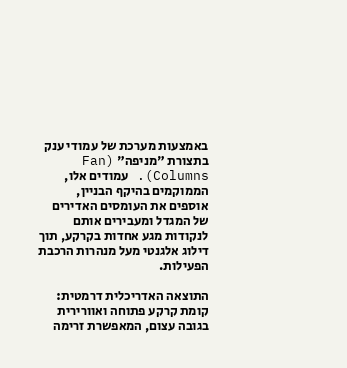באמצעות מערכת של עמודי ענק בתצורת "מניפה" (Fan Columns). עמודים אלו, הממוקמים בהיקף הבניין, אוספים את העומסים האדירים של המגדל ומעבירים אותם לנקודות מגע אחדות בקרקע, תוך דילוג אלגנטי מעל מנהרות הרכבת הפעילות.

התוצאה האדריכלית דרמטית: קומת קרקע פתוחה ואוורירית בגובה עצום, המאפשרת זרימה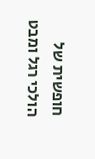חופשית של הולכי רגל ומבט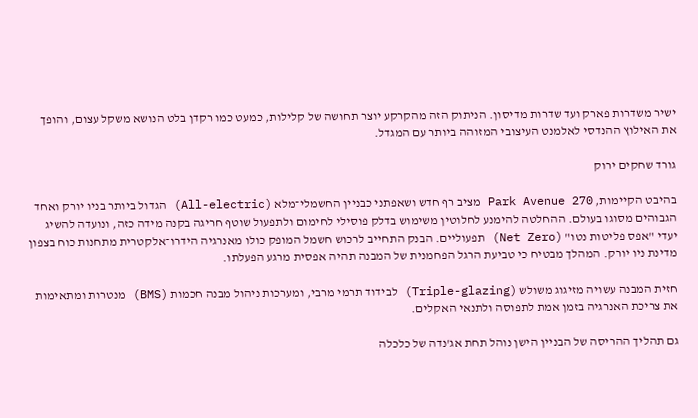ישיר משדרות פארק ועד שדרות מדיסון. הניתוק הזה מהקרקע יוצר תחושה של קלילות, כמעט כמו רקדן בלט הנושא משקל עצום, והופך את האילוץ ההנדסי לאלמנט העיצובי המזוהה ביותר עם המגדל.

גורד שחקים ירוק

בהיבט הקיימות, Park Avenue 270 מציב רף חדש ושאפתני כבניין החשמלי־מלא (All-electric) הגדול ביותר בניו יורק ואחד הגבוהים מסוגו בעולם. ההחלטה להימנע לחלוטין משימוש בדלק פוסילי לחימום ולתפעול שוטף חריגה בקנה מידה כזה, ונועדה להשיג יעדי "אפס פליטות נטו" (Net Zero) תפעוליים. הבנק התחייב לרכוש חשמל המופק כולו מאנרגיה הידרו־אלקטרית מתחנות כוח בצפון מדינת ניו יורק. המהלך מבטיח כי טביעת הרגל הפחמנית של המבנה תהיה אפסית מרגע הפעלתו.

חזית המבנה עשויה מזיגוג משולש (Triple-glazing) לבידוד תרמי מרבי, ומערכות ניהול מבנה חכמות (BMS) מנטרות ומתאימות את צריכת האנרגיה בזמן אמת לתפוסה ולתנאי האקלים.

גם תהליך ההריסה של הבניין הישן נוהל תחת אג'נדה של כלכלה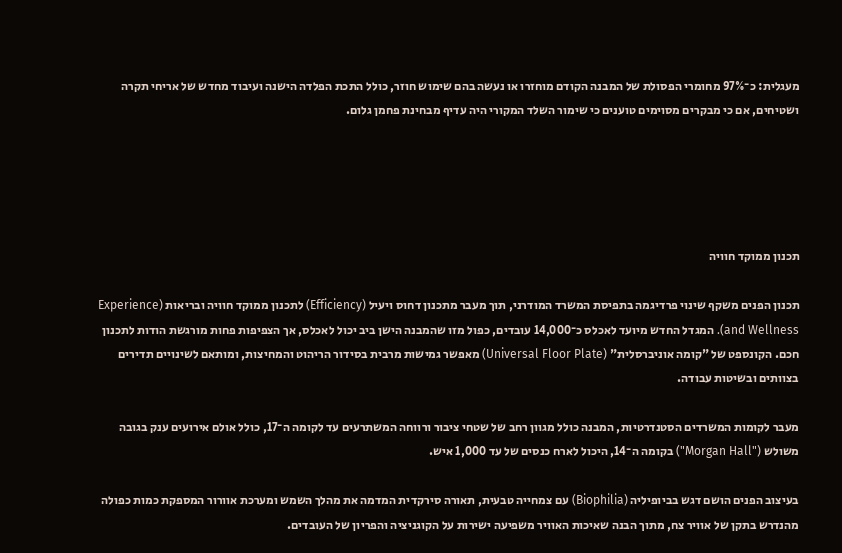מעגלית: כ־97% מחומרי הפסולת של המבנה הקודם מוחזרו או נעשה בהם שימוש חוזר, כולל התכת הפלדה הישנה ועיבוד מחדש של אריחי תקרה ושטיחים, אם כי מבקרים מסוימים טוענים כי שימור השלד המקורי היה עדיף מבחינת פחמן גלום.





תכנון ממוקד חוויה

תכנון הפנים משקף שינוי פרדיגמה בתפיסת המשרד המודרני, תוך מעבר מתכנון דחוס ויעיל (Efficiency) לתכנון ממוקד חוויה ובריאות (Experience and Wellness). המגדל החדש מיועד לאכלס כ־14,000 עובדים, כפול מזו שהמבנה הישן ביב יכול לאכלס, אך הצפיפות פחות מורגשת הודות לתכנון חכם. הקונספט של "קומה אוניברסלית" (Universal Floor Plate) מאפשר גמישות מרבית בסידור הריהוט והמחיצות, ומותאם לשינויים תדירים בצוותים ובשיטות עבודה.

מעבר לקומות המשרדים הסטנדרטיות, המבנה כולל מגוון רחב של שטחי ציבור ורווחה המשתרעים עד לקומה ה־17, כולל אולם אירועים ענק בגובה משולש ("Morgan Hall") בקומה ה־14, היכול לארח כנסים של עד 1,000 איש.

בעיצוב הפנים הושם דגש בביופיליה (Biophilia) עם צמחייה טבעית, תאורה סירקדית המדמה את מהלך השמש ומערכת אוורור המספקת כמות כפולה מהנדרש בתקן של אוויר צח, מתוך הבנה שאיכות האוויר משפיעה ישירות על הקוגניציה והפריון של העובדים.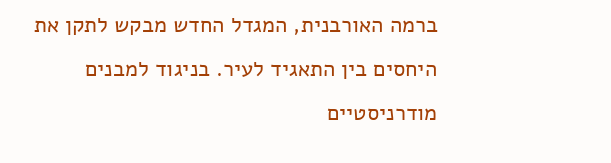ברמה האורבנית, המגדל החדש מבקש לתקן את היחסים בין התאגיד לעיר. בניגוד למבנים מודרניסטיים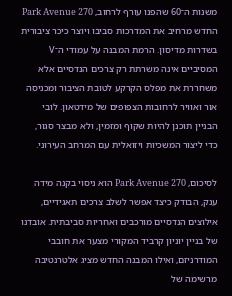משנות ה־60 שהפנו עורף לרחוב, Park Avenue 270 החדש מרחיב את המדרכות סביבו ויוצר כיכר ציבורית בשדרות מדיסון. הרמת המבנה על עמודי ה־V המסיביים אינה משרתת רק צרכים הנדסיים אלא משחררת את מפלס הקרקע לטובת הציבור ומכניסה אור ואוויר לרחובות הצפופים של מידטאון. לובי הבניין תוכנן להיות שקוף ומזמין, ולא מבצר סגור, כדי ליצור המשכיות ויזואלית עם המרחב העירוני.

לסיכום, Park Avenue 270 הוא ניסוי בקנה מידה ענק, הבודק כיצד אפשר לשלב צרכים תאגידיים, אילוצים הנדסיים מורכבים ואחריות סביבתית. אובדנו של בניין יוניון קרביד המקורי מצער את חובבי המודרניזם, ואילו המבנה החדש מציג אלטרנטיבה מרשימה של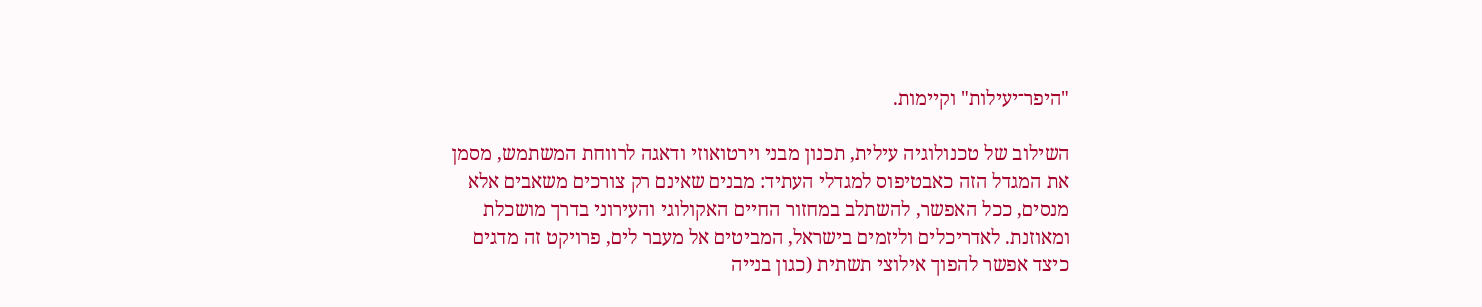"היפר־יעילות" וקיימות.

השילוב של טכנולוגיה עילית, תכנון מבני וירטואוזי ודאגה לרווחת המשתמש, מסמן את המגדל הזה כאבטיפוס למגדלי העתיד: מבנים שאינם רק צורכים משאבים אלא מנסים, ככל האפשר, להשתלב במחזור החיים האקולוגי והעירוני בדרך מושכלת ומאוזנת. לאדריכלים וליזמים בישראל, המביטים אל מעבר לים, פרויקט זה מדגים כיצד אפשר להפוך אילוצי תשתית (כגון בנייה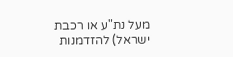מעל נת"ע או רכבת ישראל) להזדמנות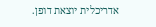אדריכלית יוצאת דופן.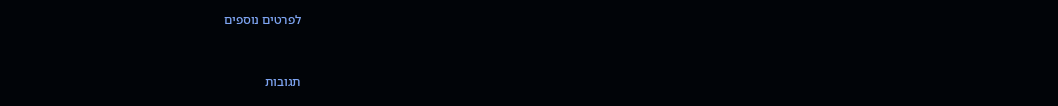לפרטים נוספים



תגובות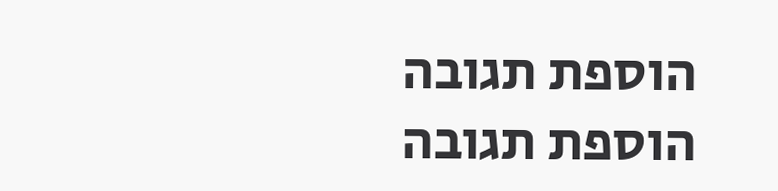הוספת תגובה
הוספת תגובה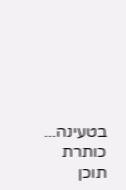בטעינה...
כותרת
תוכן